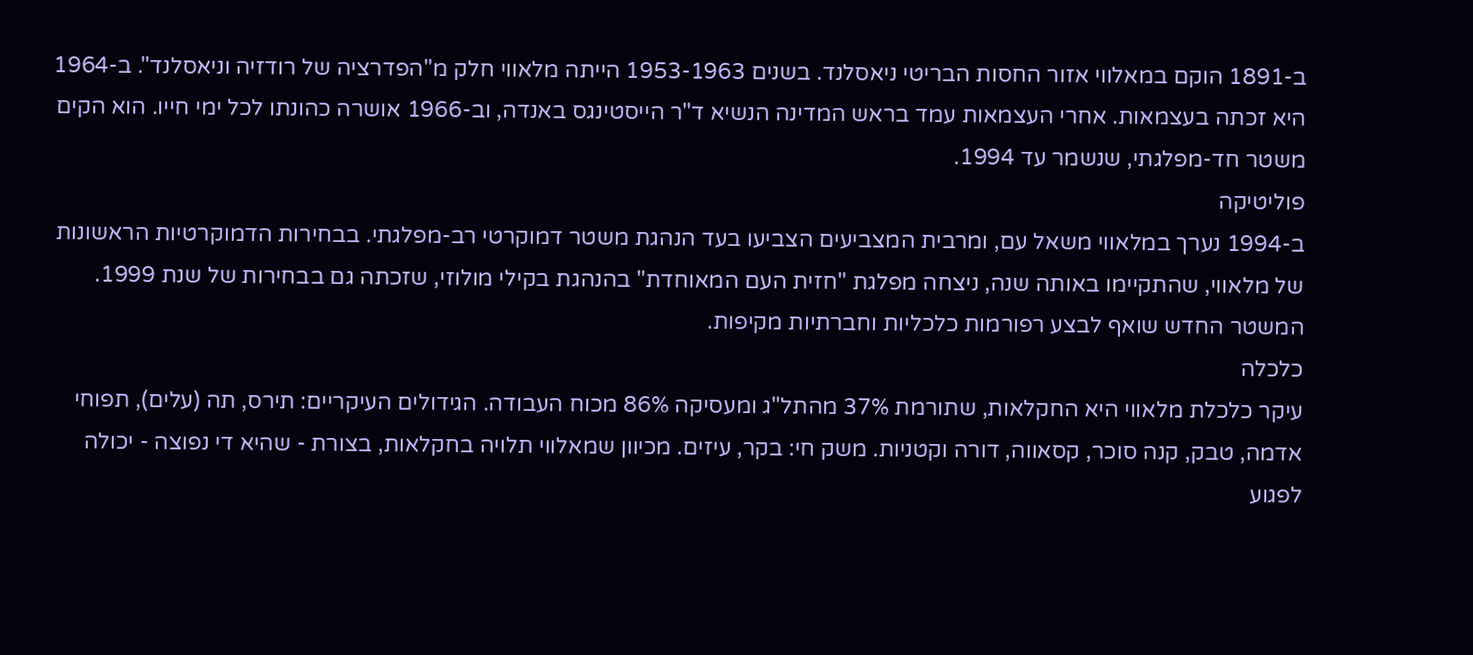ב-1891 הוקם במאלווי אזור החסות הבריטי ניאסלנד. בשנים 1953-1963 הייתה מלאווי חלק מ"הפדרציה של רודזיה וניאסלנד". ב-1964 היא זכתה בעצמאות. אחרי העצמאות עמד בראש המדינה הנשיא ד"ר הייסטינגס באנדה, וב-1966 אושרה כהונתו לכל ימי חייו. הוא הקים משטר חד-מפלגתי, שנשמר עד 1994.
פוליטיקה
ב-1994 נערך במלאווי משאל עם, ומרבית המצביעים הצביעו בעד הנהגת משטר דמוקרטי רב-מפלגתי. בבחירות הדמוקרטיות הראשונות של מלאווי, שהתקיימו באותה שנה, ניצחה מפלגת "חזית העם המאוחדת" בהנהגת בקילי מולוזי, שזכתה גם בבחירות של שנת 1999. המשטר החדש שואף לבצע רפורמות כלכליות וחברתיות מקיפות.
כלכלה
עיקר כלכלת מלאווי היא החקלאות, שתורמת 37% מהתל"ג ומעסיקה 86% מכוח העבודה. הגידולים העיקריים: תירס, תה (עלים), תפוחי אדמה, טבק, קנה סוכר, קסאווה, דורה וקטניות. משק חי: בקר, עיזים. מכיוון שמאלווי תלויה בחקלאות, בצורת - שהיא די נפוצה - יכולה לפגוע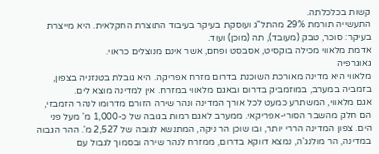קשות בכלכלתה.
התעשייה תורמת 29% מהתל"ג ועוסקת בעיקר בעיבוד התוצרת החקלאית. היא מייצרת בעיקר: סוכר, טבק (מעובד), תה (מוכן) ועוד.
אדמת מלאווי מכילה בוקסיט, אסבסט ופחם, אשר אינם מנוצלים כראוי.
גאוגרפיה
מלאווי היא מדינה מאורכת השוכנת בדרום מזרח אפריקה. היא גובלת בטנזניה בצפון, בזמביה במערב, במוזמביק בדרום ובאגם מלאווי במזרח. אין למדינה מוצא לים.
אגם מלאווי, המשתרע כמעט לכל אורך המדינה ונהר שירה הזורם מדרומו לנהר הזמבזי, הם חלק מהשבר הסורי-אפריקאי. ממערב לאגם רמות בגובה של כ-1,000 מ' מעל פני הים. צפון המדינה הררי יותר, ובו שוכן הר ניקה, המתנשא לגובה של 2,527 מ'. ההר הגבוה במדינה, הר מולנג'ה, נמצא דווקא בדרום, ממזרח לנהר שירה ובסמוך לגבול עם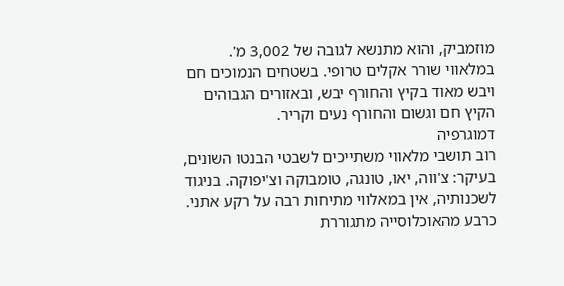מוזמביק, והוא מתנשא לגובה של 3,002 מ'.
במלאווי שורר אקלים טרופי. בשטחים הנמוכים חם ויבש מאוד בקיץ והחורף יבש, ובאזורים הגבוהים הקיץ חם וגשום והחורף נעים וקריר.
דמוגרפיה
רוב תושבי מלאווי משתייכים לשבטי הבנטו השונים, בעיקר: צ'ווה, יאו, טונגה, טומבוקה וצ'יפוקה. בניגוד לשכנותיה, אין במאלווי מתיחות רבה על רקע אתני. כרבע מהאוכלוסייה מתגוררת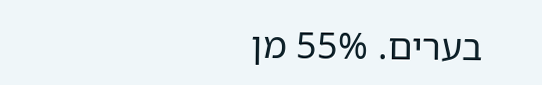בערים. 55% מן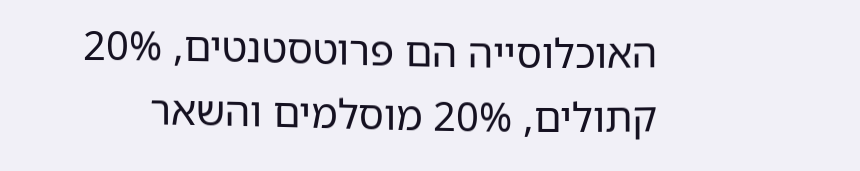האוכלוסייה הם פרוטסטנטים, 20% קתולים, 20% מוסלמים והשאר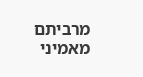מרביתם מאמיני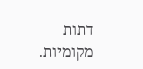דתות מקומיות.